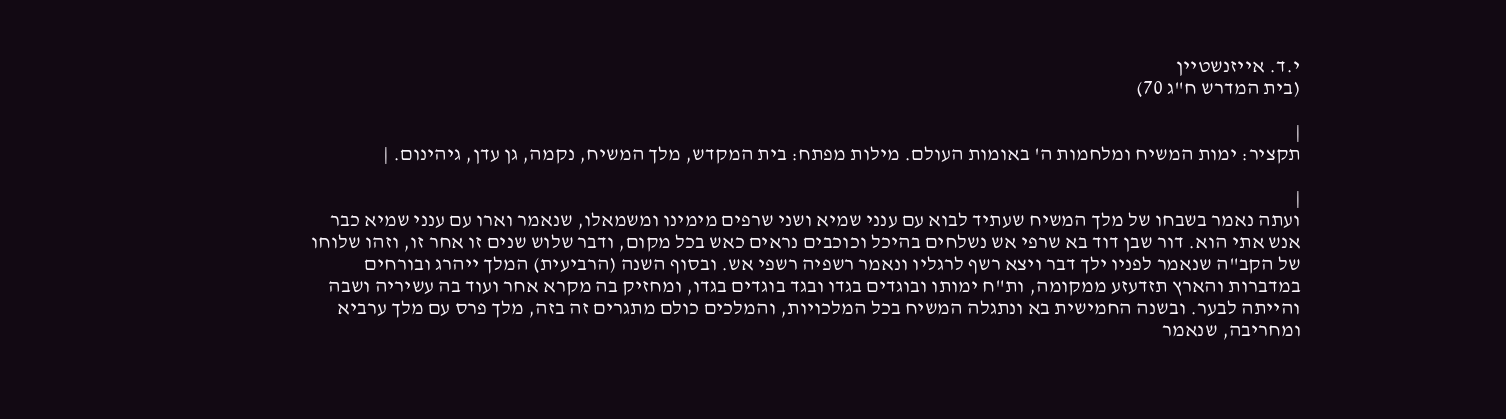י.ד. אייזנשטיין
(בית המדרש ח"ג 70)

|
תקציר: ימות המשיח ומלחמות ה' באומות העולם. מילות מפתח: בית המקדש, מלך המשיח, נקמה, גן עדן, גיהינום. |

|
ועתה נאמר בשבחו של מלך המשיח שעתיד לבוא עם ענני שמיא ושני שרפים מימינו ומשמאלו, שנאמר וארו עם ענני שמיא כבר אנש אתי הוא. דור שבן דוד בא שרפי אש נשלחים בהיכל וכוכבים נראים כאש בכל מקום, ודבר שלוש שנים זו אחר זו, וזהו שלוחו של הקב"ה שנאמר לפניו ילך דבר ויצא רשף לרגליו ונאמר רשפיה רשפי אש. ובסוף השנה (הרביעית) המלך ייהרג ובורחים במדברות והארץ תזדעזע ממקומה, ות"ח ימותו ובוגדים בגדו ובגד בוגדים בגדו, ומחזיק בה מקרא אחר ועוד בה עשיריה ושבה והייתה לבער. ובשנה החמישית בא ונתגלה המשיח בכל המלכויות, והמלכים כולם מתגרים זה בזה, מלך פרס עם מלך ערביא ומחריבה, שנאמר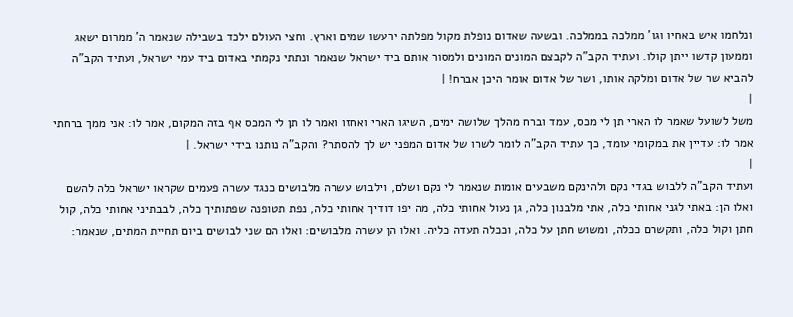ונלחמו איש באחיו וגו' ממלכה בממלכה. ובשעה שאדום נופלת מקול מפלתה ירעשו שמים וארץ. וחצי העולם ילכד בשבילה שנאמר ה' ממרום ישאג וממעון קדשו ייתן קולו. ועתיד הקב"ה לקבצם המונים המונים ולמסור אותם ביד ישראל שנאמר ונתתי נקמתי באדום ביד עמי ישראל, ועתיד הקב"ה להביא שר של אדום ומלקה אותו, ושר של אדום אומר היכן אברח! |
|
משל לשועל שאמר לו הארי תן לי מכס, עמד וברח מהלך שלושה ימים, השיגו הארי ואחזו ואמר לו תן לי המכס אף בזה המקום, אמר לו: אני ממך ברחתי
אמר לו: עדיין את במקומי עומד, כך עתיד הקב"ה לומר לשרו של אדום המפני יש לך להסתר? והקב"ה נותנו בידי ישראל. |
|
ועתיד הקב"ה ללבוש בגדי נקם ולהינקם משבעים אומות שנאמר לי נקם ושלם, וילבוש עשרה מלבושים כנגד עשרה פעמים שקראו ישראל כלה להשם ואלו הן: באתי לגני אחותי כלה, אתי מלבנון כלה, גן נעול אחותי כלה, מה יפו דודיך אחותי כלה, נפת תטופנה שפתותיך כלה, לבבתיני אחותי כלה, קול חתן וקול כלה, ותקשרם ככלה, ומשוש חתן על כלה, וככלה תעדה כליה. ואלו הן עשרה מלבושים: ואלו הם שני לבושים ביום תחיית המתים, שנאמר: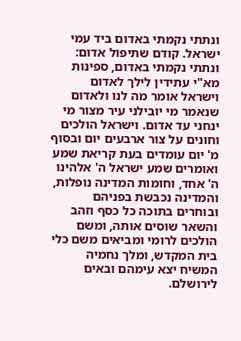ונתתי נקמתי באדום ביד עמי ישראל. קודם שתיפול אדום: ונתתי נקמתי באדום, ספינות מא"י עתידין לילך לאדום וישראל אומר מה לנו ולאדום שנאמר מי יובילני עיר מצור מי ינחני עד אדום. וישראל הולכים וחונים על צור ארבעים יום ובסוף מ' יום עומדים בעת קריאת שמע ואומרים שמע ישראל ה' אלהינו ה' אחד, וחומות המדינה נופלות, והמדינה נכבשת בפניהם ובוחרים בתוכה כל כסף וזהב והשאר שוסים אותה, ומשם הולכים לרומי ומביאים משם כלי בית המקדש, ומלך נחמיה המשיח יצא עימהם ובאים לירושלם.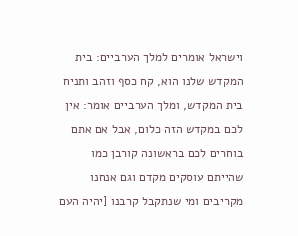וישראל אומרים למלך הערביים: בית המקדש שלנו הוא, קח כסף וזהב ותניח בית המקדש, ומלך הערביים אומר: אין לכם במקדש הזה כלום, אבל אם אתם בוחרים לכם בראשונה קורבן כמו שהייתם עוסקים מקדם וגם אנחנו מקריבים ומי שנתקבל קרבנו [יהיה העם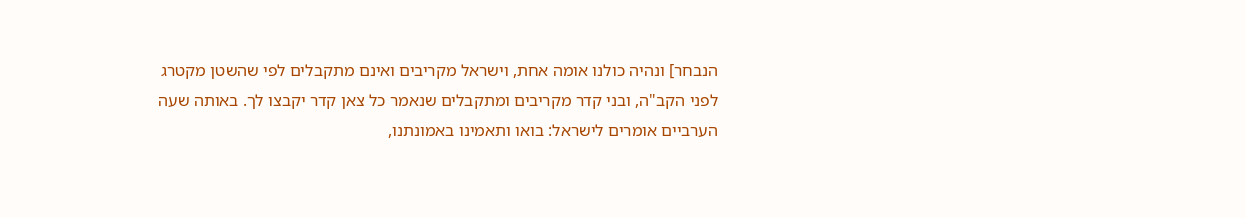הנבחר] ונהיה כולנו אומה אחת, וישראל מקריבים ואינם מתקבלים לפי שהשטן מקטרג לפני הקב"ה, ובני קדר מקריבים ומתקבלים שנאמר כל צאן קדר יקבצו לך. באותה שעה הערביים אומרים לישראל: בואו ותאמינו באמונתנו,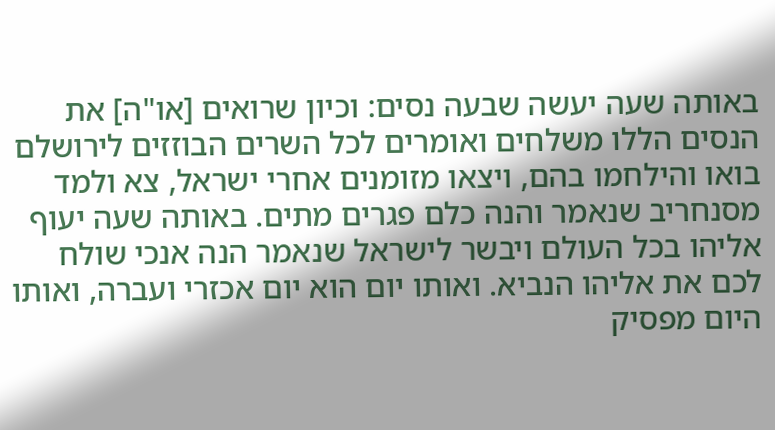באותה שעה יעשה שבעה נסים: וכיון שרואים [או"ה] את הנסים הללו משלחים ואומרים לכל השרים הבוזזים לירושלם בואו והילחמו בהם, ויצאו מזומנים אחרי ישראל, צא ולמד מסנחריב שנאמר והנה כלם פגרים מתים. באותה שעה יעוף אליהו בכל העולם ויבשר לישראל שנאמר הנה אנכי שולח לכם את אליהו הנביא. ואותו יום הוא יום אכזרי ועברה, ואותו היום מפסיק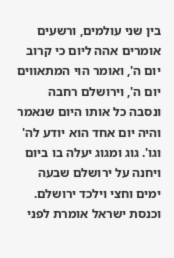בין שני עולמים, ורשעים אומרים אהה ליום כי קרוב יום ה', ואומר הוי המתאווים יום ה', וירושלם רחבה ונסבה כל אותו היום שנאמר והיה יום אחד הוא יודע לה' וגו'. גוג ומגוג יעלה בו ביום ויחנה על ירושלם שבעה ימים וחצי וילכד ירושלם. וכנסת ישראל אומרת לפני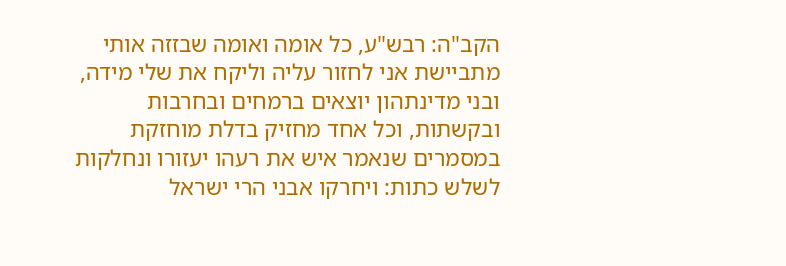הקב"ה: רבש"ע, כל אומה ואומה שבזזה אותי מתביישת אני לחזור עליה וליקח את שלי מידה, ובני מדינתהון יוצאים ברמחים ובחרבות ובקשתות, וכל אחד מחזיק בדלת מוחזקת במסמרים שנאמר איש את רעהו יעזורו ונחלקות לשלש כתות: ויחרקו אבני הרי ישראל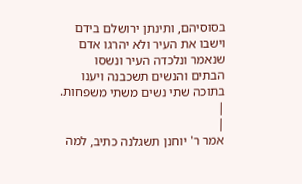בסוסיהם, ותינתן ירושלם בידם וישבו את העיר ולא יהרגו אדם שנאמר ונלכדה העיר ונשסו הבתים והנשים תשכבנה ויענו בתוכה שתי נשים משתי משפחות. |
|
אמר ר' יוחנן תשגלנה כתיב, למה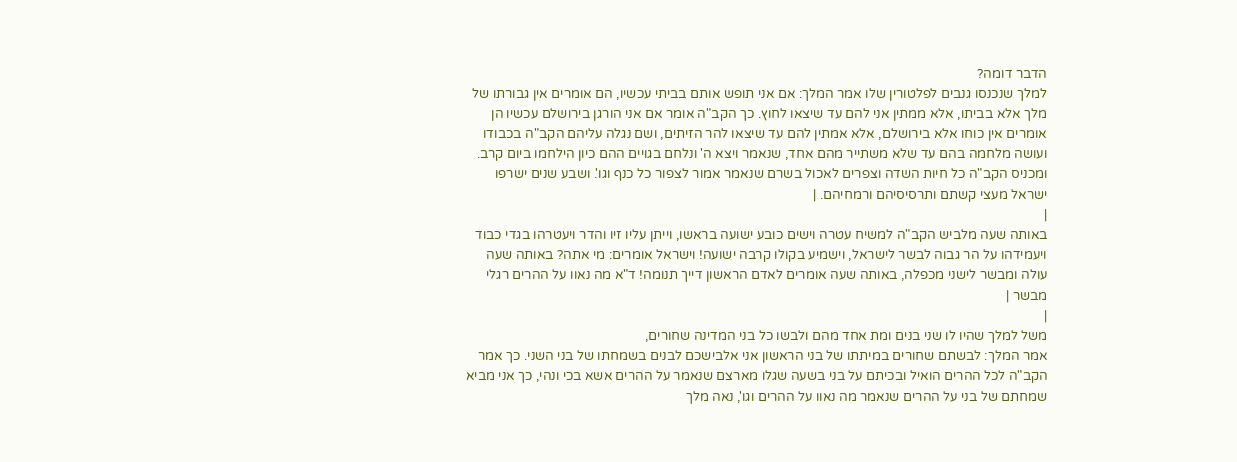הדבר דומה?
למלך שנכנסו גנבים לפלטורין שלו אמר המלך: אם אני תופש אותם בביתי עכשיו, הם אומרים אין גבורתו של מלך אלא בביתו, אלא ממתין אני להם עד שיצאו לחוץ. כך הקב"ה אומר אם אני הורגן בירושלם עכשיו הן אומרים אין כוחו אלא בירושלם, אלא אמתין להם עד שיצאו להר הזיתים, ושם נגלה עליהם הקב"ה בכבודו ועושה מלחמה בהם עד שלא משתייר מהם אחד, שנאמר ויצא ה' ונלחם בגויים ההם כיון הילחמו ביום קרב. ומכניס הקב"ה כל חיות השדה וצפרים לאכול בשרם שנאמר אמור לצפור כל כנף וגו'. ושבע שנים ישרפו ישראל מעצי קשתם ותרסיסיהם ורמחיהם. |
|
באותה שעה מלביש הקב"ה למשיח עטרה וישים כובע ישועה בראשו, וייתן עליו זיו והדר ויעטרהו בגדי כבוד ויעמידהו על הר גבוה לבשר לישראל, וישמיע בקולו קרבה ישועה! וישראל אומרים: מי אתה? באותה שעה עולה ומבשר לישני מכפלה, באותה שעה אומרים לאדם הראשון דייך תנומה! ד"א מה נאוו על ההרים רגלי מבשר |
|
משל למלך שהיו לו שני בנים ומת אחד מהם ולבשו כל בני המדינה שחורים,
אמר המלך: לבשתם שחורים במיתתו של בני הראשון אני אלבישכם לבנים בשמחתו של בני השני. כך אמר הקב"ה לכל ההרים הואיל ובכיתם על בני בשעה שגלו מארצם שנאמר על ההרים אשא בכי ונהי, כך אני מביא שמחתם של בני על ההרים שנאמר מה נאוו על ההרים וגו', נאה מלך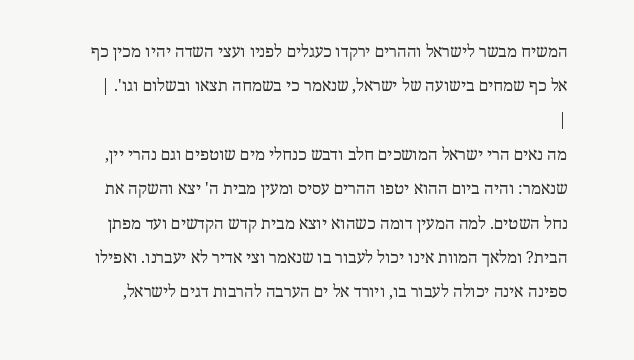המשיח מבשר לישראל וההרים ירקדו כעגלים לפניו ועצי השדה יהיו מכין כף אל כף שמחים בישועה של ישראל, שנאמר כי בשמחה תצאו ובשלום וגו'. |
|
מה נאים הרי ישראל המושכים חלב ודבש כנחלי מים שוטפים וגם נהרי יין, שנאמר: והיה ביום ההוא יטפו ההרים עסיס ומעין מבית ה' יצא והשקה את נחל השטים. למה המעין דומה כשהוא יוצא מבית קדש הקדשים ועד מפתן הבית? ומלאך המוות אינו יכול לעבור בו שנאמר וצי אדיר לא יעברנו. ואפילו ספינה אינה יכולה לעבור בו, ויורד אל ים הערבה להרבות דגים לישראל,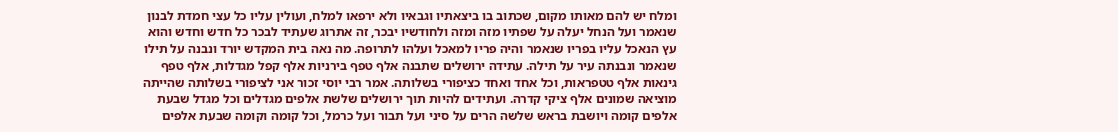ומלח יש להם מאותו מקום, שכתוב בו ביצאתיו וגבאיו ולא ירפאו למלח, ועולין עליו כל עצי חמדת לבנון שנאמר ועל הנחל יעלה על שפתיו מזה ומזה ולחודשיו יבכר, זה אתרוג שעתיד לבכר כל חדש וחדש והוא עץ הנאכל עליו בפריו שנאמר והיה פריו למאכל ועלהו לתרופה. מה נאה בית המקדש יורד ונבנה על תילו שנאמר ונבנתה עיר על תילה. עתידה ירושלים שתבנה אלף טפף בירניות אלף קפל מגדלות, אלף טפף גינאות אלף טטפראות, וכל אחד ואחד כציפורי בשלותה. אמר רבי יוסי זכור אני לציפורי בשלותה שהייתה מוציאה שמונים אלף ציקי קדרה. ועתידים להיות תוך ירושלים שלשת אלפים מגדלים וכל מגדל שבעת אלפים קומה ויושבת בראש שלשה הרים על סיני ועל תבור ועל כרמל, וכל קומה וקומה שבעת אלפים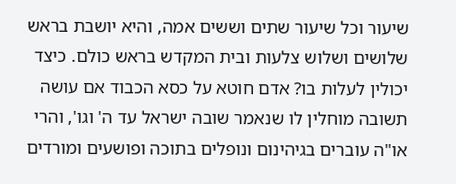שיעור וכל שיעור שתים וששים אמה, והיא יושבת בראש שלושים ושלוש צלעות ובית המקדש בראש כולם. כיצד יכולין לעלות בו? אדם חוטא על כסא הכבוד אם עושה תשובה מוחלין לו שנאמר שובה ישראל עד ה' וגו', והרי או"ה עוברים בגיהינום ונופלים בתוכה ופושעים ומורדים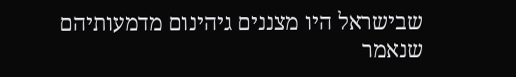שבישראל היו מצננים גיהינום מדמעותיהם שנאמר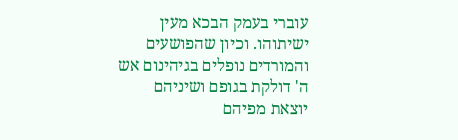עוברי בעמק הבכא מעין ישיתוהו. וכיון שהפושעים והמורדים נופלים בגיהינום אש ה' דולקת בגופם ושיניהם יוצאת מפיהם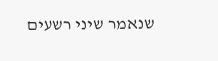שנאמר שיני רשעים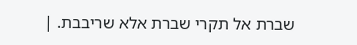שברת אל תקרי שברת אלא שריבבת. |